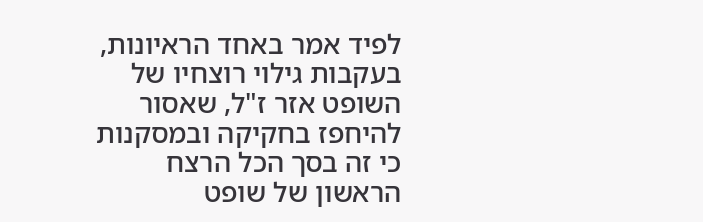לפיד אמר באחד הראיונות, בעקבות גילוי רוצחיו של השופט אזר ז"ל, שאסור להיחפז בחקיקה ובמסקנות כי זה בסך הכל הרצח הראשון של שופט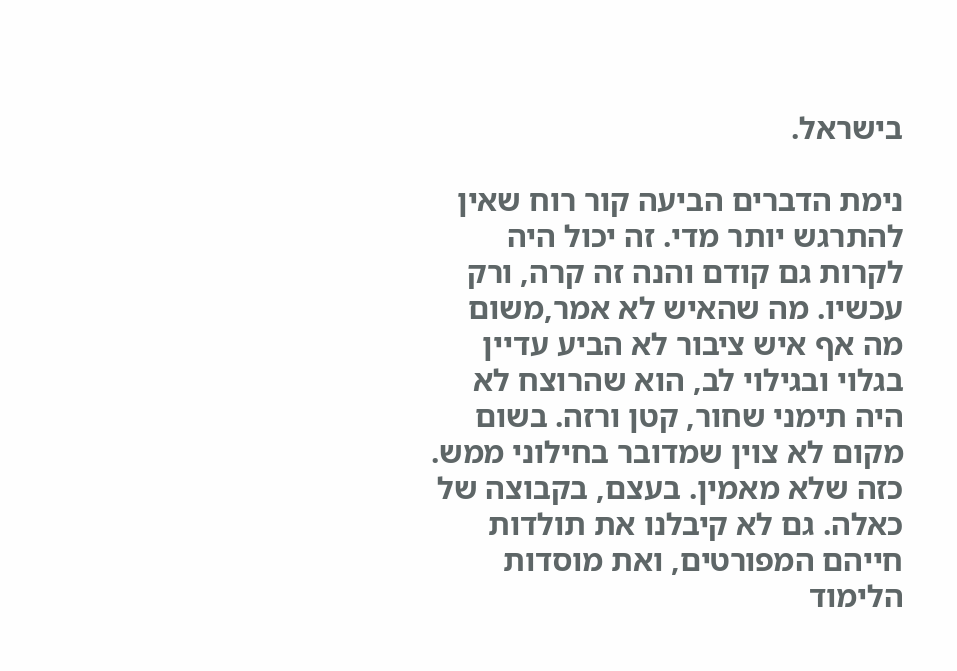בישראל.

נימת הדברים הביעה קור רוח שאין להתרגש יותר מדי. זה יכול היה לקרות גם קודם והנה זה קרה, ורק עכשיו. מה שהאיש לא אמר,משום מה אף איש ציבור לא הביע עדיין בגלוי ובגילוי לב, הוא שהרוצח לא היה תימני שחור, קטן ורזה. בשום מקום לא צוין שמדובר בחילוני ממש. כזה שלא מאמין. בעצם, בקבוצה של כאלה. גם לא קיבלנו את תולדות חייהם המפורטים, ואת מוסדות הלימוד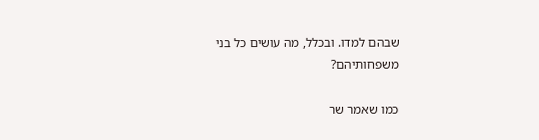שבהם למדו. ובכלל, מה עושים כל בני משפחותיהם?

כמו שאמר שר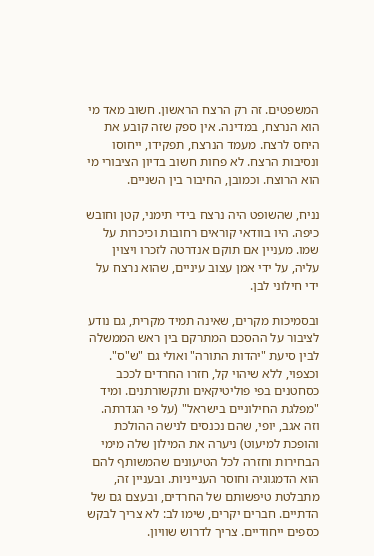המשפטים. זה רק הרצח הראשון. חשוב מאד מי הוא הנרצח, במדינה. אין ספק שזה קובע את היחס לרצח. מעמד הנרצח, תפקידו, ייחוסו ונסיבות הרצח. לא פחות חשוב בדיון הציבורי מי הוא הרוצח. וכמובן, החיבור בין השניים.

נניח, שהשופט היה נרצח בידי תימני, קטן וחובש כיפה. היו בוודאי קוראים רחובות וכיכרות על שמו. מעניין אם תוקם אנדרטה לזכרו ויצוין עליה, על ידי אמן עצוב עיניים, שהוא נרצח על ידי חילוני לבן.

ובסמיכות מקרים, שאינה תמיד מקרית, גם נודע לציבור על ההסכם המתרקם בין ראש הממשלה לבין סיעת "יהדות התורה" ואולי גם "ש"ס". וכצפוי, ללא שיהוי קל, חזרו החרדים לככב כסחטנים בפי פוליטיקאים ותקשורתנים. ומיד "מפלגת החילוניים בישראל" (על פי הגדרתה. וזה אגב, יופי, שהם נכנסים לנישה ההולכת והופכת למיעוט) ניערה את המילון שלה מימי הבחירות וחזרה לכל הטיעונים שהמשותף להם הוא הדמגוגיה וחוסר הענייניות. ובעניין זה, מתבלטת טיפשותם של החרדים, ובעצם גם של הדתיים. חברים יקרים, שימו לב: לא צריך לבקש כספים ייחודיים. צריך לדרוש שוויון.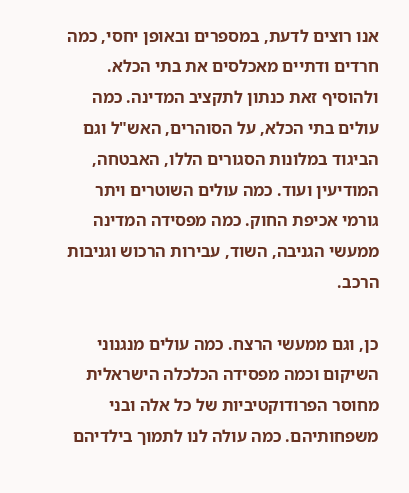אנו רוצים לדעת, במספרים ובאופן יחסי, כמה חרדים ודתיים מאכלסים את בתי הכלא. ולהוסיף זאת כנתון לתקציב המדינה. כמה עולים בתי הכלא, על הסוהרים, האש"ל וגם הביגוד במלונות הסגורים הללו, האבטחה, המודיעין ועוד. כמה עולים השוטרים ויתר גורמי אכיפת החוק. כמה מפסידה המדינה ממעשי הגניבה, השוד, עבירות הרכוש וגניבות הרכב.

כן, וגם ממעשי הרצח. כמה עולים מנגנוני השיקום וכמה מפסידה הכלכלה הישראלית מחוסר הפרודוקטיביות של כל אלה ובני משפחותיהם. כמה עולה לנו לתמוך בילדיהם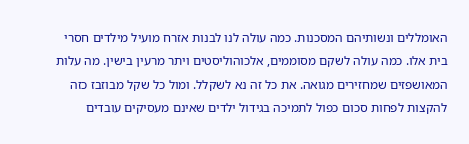האומללים ונשותיהם המסכנות. כמה עולה לנו לבנות אזרח מועיל מילדים חסרי בית אלו. כמה עולה לשקם מסוממים, אלכוהוליסטים ויתר מרעין בישין. מה עלות המאושפזים שמחזירים מגואה. את כל זה נא לשקלל. ומול כל שקל מבוזבז כזה להקצות לפחות סכום כפול לתמיכה בגידול ילדים שאינם מעסיקים עובדים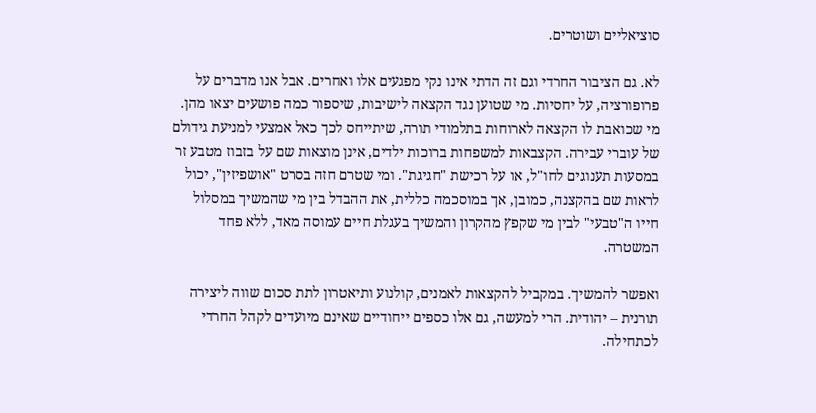סוציאליים ושוטרים.

לא. גם הציבור החרדי וגם זה הדתי אינו נקי מפגעים אלו ואחרים. אבל אנו מדברים על פרופורציה, על יחסיות. מי שטוען נגד הקצאה לישיבות, שיספור כמה פושעים יצאו מהן. מי שכואבת לו הקצאה לארוחות בתלמודי תורה, שיתייחס לכך כאל אמצעי למניעת גידולם של עוברי עבירה. הקצבאות למשפחות ברוכות ילדים, אינן מוצאות שם על בזבוז מטבע זר במסעות תענוגים לחו"ל, או על רכישת "חגיגת". ומי שטרם חזה בסרט "אושפיזין", יכול לראות שם בהקצנה, כמובן, אך במוסכמה כללית, את ההבדל בין מי שהמשיך במסלול חייו ה"טבעי" לבין מי שקפץ מהקרון והמשיך בעגלת חיים עמוסה מאד, ללא פחד המשטרה.

ואפשר להמשיך. במקביל להקצאות לאמנים, קולנוע ותיאטרון לתת סכום שווה ליצירה תורנית – יהודית. הרי למעשה, גם אלו כספים ייחודיים שאינם מיועדים לקהל החרדי לכתחילה.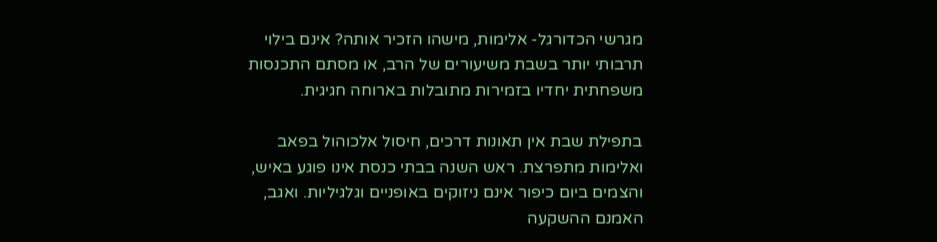מגרשי הכדורגל- אלימות, מישהו הזכיר אותה? אינם בילוי תרבותי יותר בשבת משיעורים של הרב, או מסתם התכנסות משפחתית יחדיו בזמירות מתובלות בארוחה חגיגית.

בתפילת שבת אין תאונות דרכים, חיסול אלכוהול בפאב ואלימות מתפרצת. ראש השנה בבתי כנסת אינו פוגע באיש, והצמים ביום כיפור אינם ניזוקים באופניים וגלגיליות. ואגב, האמנם ההשקעה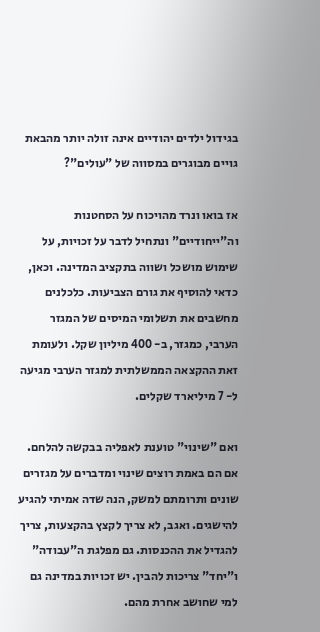בגידול ילדים יהודיים אינה זולה יותר מהבאת גויים מבוגרים במסווה של "עולים"?

אז בואו ונרד מהויכוח על הסחטנות וה"ייחודיים" ונתחיל לדבר על זכויות, על שימוש מושכל ושווה בתקציב המדינה. וכאן, כדאי להוסיף את גורם הצביעות. כלכלנים מחשבים את תשלומי המיסים של המגזר הערבי, כמגזר, ב- 400 מיליון שקל. ולעומת זאת ההקצאה הממשלתית למגזר הערבי מגיעה ל- 7 מיליארד שקלים.

ואם "שינוי" טוענת לאפליה בבקשה להלחם. אם הם באמת רוצים שינוי ומדברים על מגזרים שונים ותרומתם למשק, הנה שדה אמיתי להגיע להישגים. ואגב, לא צריך לקצץ בהקצעות, צריך להגדיל את ההכנסות. גם מפלגת ה"עבודה" ו"יחד" צריכות להבין. יש זכויות במדינה גם למי שחושב אחרת מהם.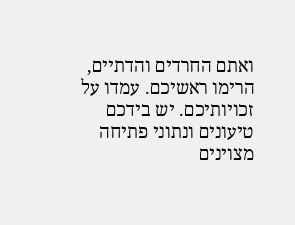ואתם החרדים והדתיים, הרימו ראשיכם. עמדו על זכויותיכם. יש בידכם טיעונים ונתוני פתיחה מצוינים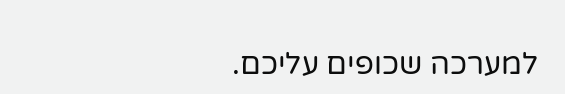למערכה שכופים עליכם.